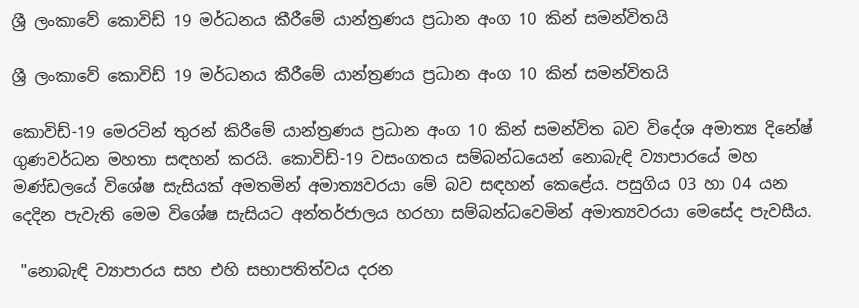ශ්‍රී ලංකාවේ කොවිඩ් 19 මර්ධනය කීරීමේ යාන්ත්‍රණය ප්‍රධාන අංග 10 කින් සමන්විතයි

ශ්‍රී ලංකාවේ කොවිඩ් 19 මර්ධනය කීරීමේ යාන්ත්‍රණය ප්‍රධාන අංග 10 කින් සමන්විතයි

කොවිඩ්-19 මෙරටින් තුරන් කිරීමේ යාන්ත්‍රණය ප්‍රධාන අංග 10 කින් සමන්විත බව විදේශ අමාත්‍ය දිනේෂ් ගුණවර්ධන මහතා සඳහන් කරයි. කොවිඩ්-19 වසංගතය සම්බන්ධයෙන් නොබැඳි ව්‍යාපාරයේ මහ මණ්ඩලයේ විශේෂ සැසියක් අමතමින් අමාත්‍යවරයා මේ බව සඳහන් කෙළේය. පසුගිය 03 හා 04 යන දෙදින පැවැති මෙම විශේෂ සැසියට අන්තර්ජාලය හරහා සම්බන්ධවෙමින් අමාත්‍යවරයා මෙසේද පැවසීය.

 "නොබැඳි ව්‍යාපාරය සහ එහි සභාපතිත්වය දරන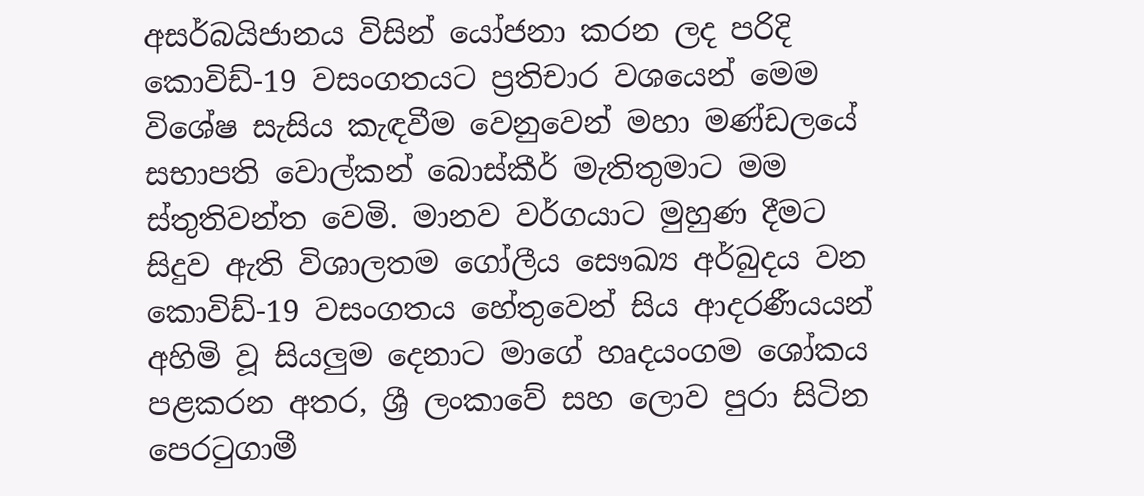අසර්බයිජානය විසින් යෝජනා කරන ලද පරිදි කොවිඩ්-19 වසංගතයට ප්‍රතිචාර වශයෙන් මෙම විශේෂ සැසිය කැඳවීම වෙනුවෙන් මහා මණ්ඩලයේ සභාපති වොල්කන් බොස්කීර් මැතිතුමාට මම ස්තුතිවන්ත වෙමි. මානව වර්ගයාට මුහුණ දීමට සිදුව ඇති විශාලතම ගෝලීය සෞඛ්‍ය අර්බුදය වන කොවිඩ්-19 වසංගතය හේතුවෙන් සිය ආදරණීයයන් අහිමි වූ සියලුම දෙනාට මාගේ හෘදයංගම ශෝකය පළකරන අතර, ශ්‍රී ලංකාවේ සහ ලොව පුරා සිටින පෙරටුගාමී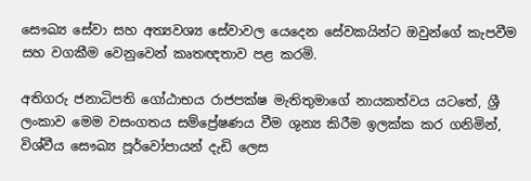සෞඛ්‍ය සේවා සහ අත්‍යවශ්‍ය සේවාවල යෙදෙන සේවකයින්ට ඔවුන්ගේ කැපවීම සහ වගකීම වෙනුවෙන් කෘතඥතාව පළ කරමි.

අතිගරු ජනාධිපති ගෝඨාභය රාජපක්ෂ මැතිතුමාගේ නායකත්වය යටතේ, ශ්‍රී ලංකාව මෙම වසංගතය සම්ප්‍රේෂණය වීම ශුන්‍ය කිරීම ඉලක්ක කර ගනිමින්, විශ්වීය සෞඛ්‍ය පූර්වෝපායන් දැඩි ලෙස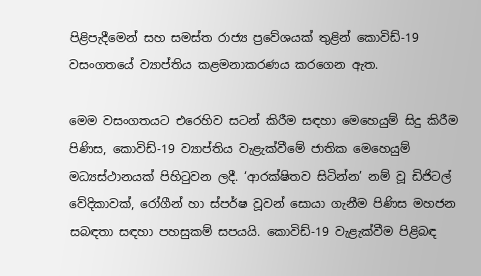පිළිපැදීමෙන් සහ සමස්ත රාජ්‍ය ප්‍රවේශයක් තුළින් කොවිඩ්-19 වසංගතයේ ව්‍යාප්තිය කළමනාකරණය කරගෙන ඇත.

මෙම වසංගතයට එරෙහිව සටන් කිරීම සඳහා මෙහෙයුම් සිදු කිරීම පිණිස, කොවිඩ්-19 ව්‍යාප්තිය වැළැක්වීමේ ජාතික මෙහෙයුම් මධ්‍යස්ථානයක් පිහිටුවන ලදී. ‘ආරක්ෂිතව සිටින්න’ නම් වූ ඩිජිටල් වේදිකාවක්, රෝගීන් හා ස්පර්ෂ වූවන් සොයා ගැනීම පිණිස මහජන සබඳතා සඳහා පහසුකම් සපයයි. කොවිඩ්-19 වැළැක්වීම පිළිබඳ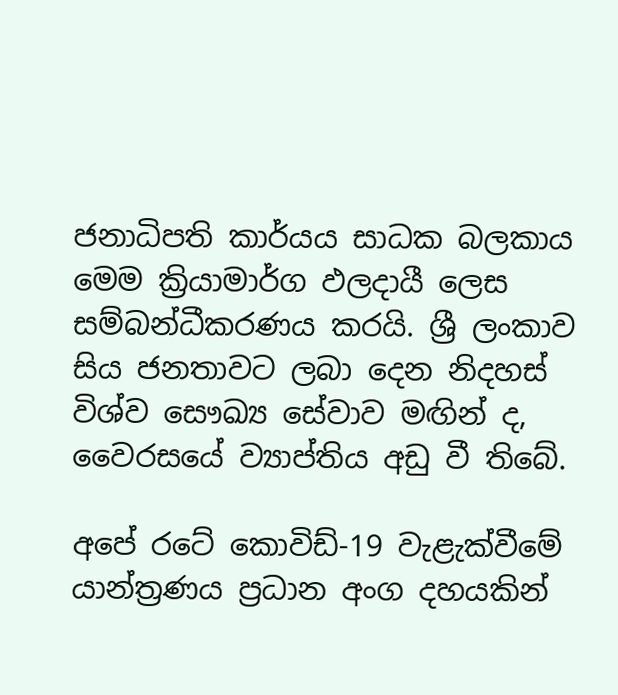ජනාධිපති කාර්යය සාධක බලකාය මෙම ක්‍රියාමාර්ග ඵලදායී ලෙස සම්බන්ධීකරණය කරයි. ශ්‍රී ලංකාව සිය ජනතාවට ලබා දෙන නිදහස් විශ්ව සෞඛ්‍ය සේවාව මඟින් ද, වෛරසයේ ව්‍යාප්තිය අඩු වී තිබේ.

අපේ රටේ කොවිඩ්-19 වැළැක්වීමේ යාන්ත්‍රණය ප්‍රධාන අංග දහයකින්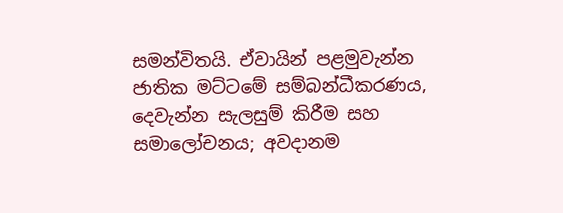සමන්විතයි. ඒවායින් පළමුවැන්න ජාතික මට්ටමේ සම්බන්ධීකරණය, දෙවැන්න සැලසුම් කිරීම සහ සමාලෝචනය; අවදානම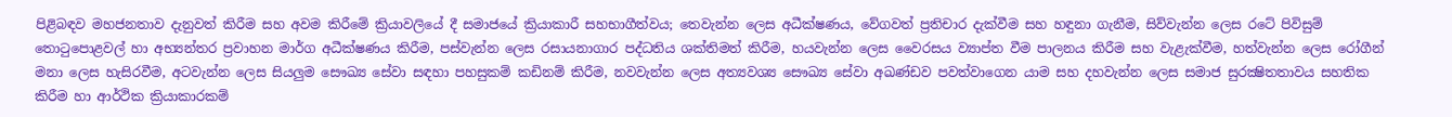පිළිබඳව මහජනතාව දැනුවත් කිරීම සහ අවම කිරීමේ ක්‍රියාවලියේ දී සමාජයේ ක්‍රියාකාරී සහභාගීත්වය; තෙවැන්න ලෙස අධීක්ෂණය, වේගවත් ප්‍රතිචාර දැක්වීම සහ හඳුනා ගැනීම, සිව්වැන්න ලෙස රටේ පිවිසුම් තොටුපොළවල් හා අභ්‍යන්තර ප්‍රවාහන මාර්ග අධීක්ෂණය කිරීම, පස්වැන්න ලෙස රසායනාගාර පද්ධතිය ශක්තිමත් කිරීම, හයවැන්න ලෙස වෛරසය ව්‍යාප්ත වීම පාලනය කිරීම සහ වැළැක්වීම, හත්වැන්න ලෙස රෝගීන් මනා ලෙස හැසිරවීම, අටවැන්න ලෙස සියලුම සෞඛ්‍ය සේවා සඳහා පහසුකම් කඩිනම් කිරීම, නවවැන්න ලෙස අත්‍යවශ්‍ය සෞඛ්‍ය සේවා අඛණ්ඩව පවත්වාගෙන යාම සහ දහවැන්න ලෙස සමාජ සුරක්‍ෂිතතාවය සහතික කිරීම හා ආර්ථික ක්‍රියාකාරකම්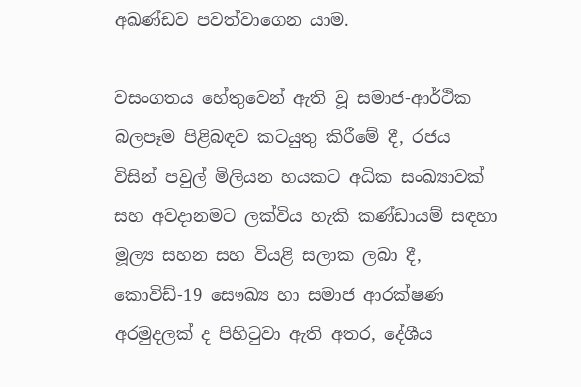අඛණ්ඩව පවත්වාගෙන යාම.

වසංගතය හේතුවෙන් ඇති වූ සමාජ-ආර්ථික බලපෑම පිළිබඳව කටයුතු කිරීමේ දී, රජය විසින් පවුල් මිලියන හයකට අධික සංඛ්‍යාවක් සහ අවදානමට ලක්විය හැකි කණ්ඩායම් සඳහා මූල්‍ය සහන සහ වියළි සලාක ලබා දී, කොවිඩ්-19 සෞඛ්‍ය හා සමාජ ආරක්ෂණ අරමුදලක් ද පිහිටුවා ඇති අතර, දේශීය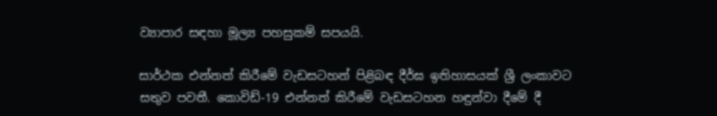ව්‍යාපාර සඳහා මූල්‍ය පහසුකම් සපයයි.

සාර්ථක එන්නත් කිරීමේ වැඩසටහන් පිළිබඳ දීර්ඝ ඉතිහාසයක් ශ්‍රී ලංකාවට සතුව පවතී. කොවිඩ්-19 එන්නත් කිරීමේ වැඩසටහන හඳුන්වා දීමේ දී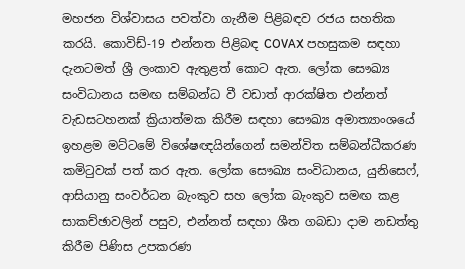මහජන විශ්වාසය පවත්වා ගැනීම පිළිබඳව රජය සහතික කරයි. කොවිඩ්-19 එන්නත පිළිබඳ COVAX පහසුකම සඳහා දැනටමත් ශ්‍රී ලංකාව ඇතුළත් කොට ඇත. ලෝක සෞඛ්‍ය සංවිධානය සමඟ සම්බන්ධ වී වඩාත් ආරක්ෂිත එන්නත් වැඩසටහනක් ක්‍රියාත්මක කිරීම සඳහා සෞඛ්‍ය අමාත්‍යාංශයේ ඉහළම මට්ටමේ විශේෂඥයින්ගෙන් සමන්විත සම්බන්ධීකරණ කමිටුවක් පත් කර ඇත. ලෝක සෞඛ්‍ය සංවිධානය, යුනිසෙෆ්, ආසියානු සංවර්ධන බැංකුව සහ ලෝක බැංකුව සමඟ කළ සාකච්ඡාවලින් පසුව, එන්නත් සඳහා ශීත ගබඩා දාම නඩත්තු කිරීම පිණිස උපකරණ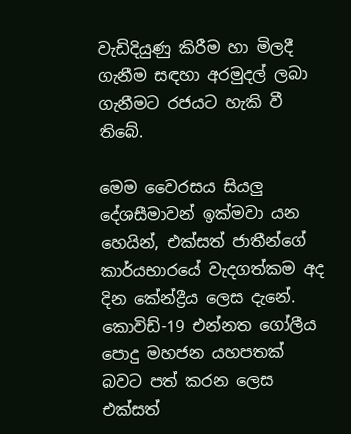වැඩිදියුණු කිරීම හා මිලදී ගැනීම සඳහා අරමුදල් ලබා ගැනීමට රජයට හැකි වී තිබේ.

මෙම වෛරසය සියලු දේශසීමාවන් ඉක්මවා යන හෙයින්, එක්සත් ජාතීන්ගේ කාර්යභාරයේ වැදගත්කම අද දින කේන්ද්‍රීය ලෙස දැනේ. කොවිඩ්-19 එන්නත ගෝලීය පොදු මහජන යහපතක් බවට පත් කරන ලෙස එක්සත්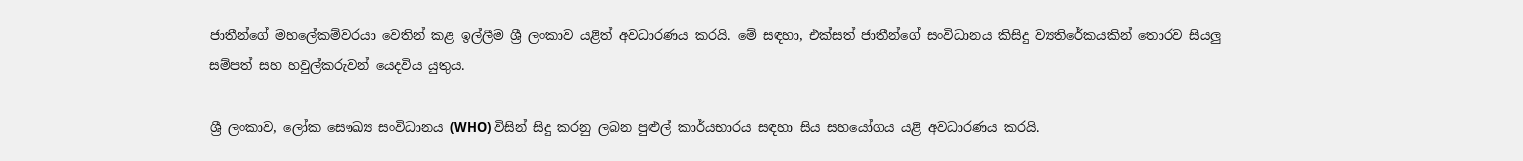ජාතීන්ගේ මහලේකම්වරයා වෙතින් කළ ඉල්ලීම ශ්‍රී ලංකාව යළිත් අවධාරණය කරයි. මේ සඳහා, එක්සත් ජාතීන්ගේ සංවිධානය කිසිදු ව්‍යතිරේකයකින් තොරව සියලු සම්පත් සහ හවුල්කරුවන් යෙදවිය යුතුය.

ශ්‍රී ලංකාව, ලෝක සෞඛ්‍ය සංවිධානය (WHO) විසින් සිදු කරනු ලබන පුළුල් කාර්යභාරය සඳහා සිය සහයෝගය යළි අවධාරණය කරයි.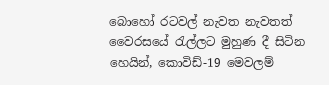බොහෝ රටවල් නැවත නැවතත් වෛරසයේ රැල්ලට මුහුණ දී සිටින හෙයින්, කොවිඩ්-19 මෙවලම්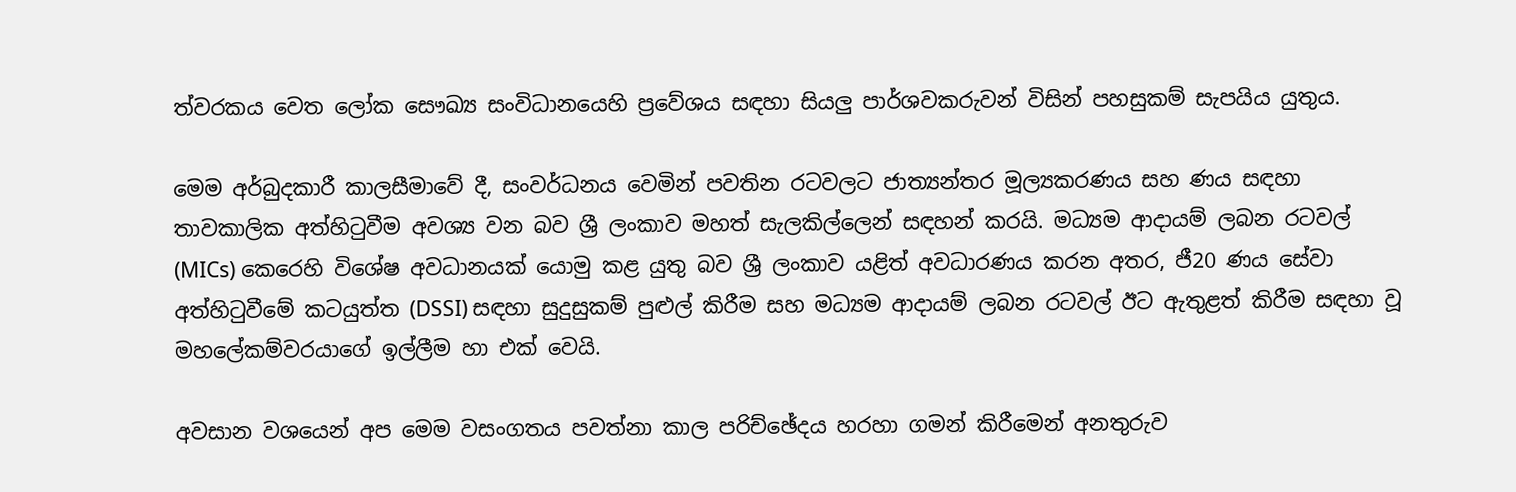ත්වරකය වෙත ලෝක සෞඛ්‍ය සංවිධානයෙහි ප්‍රවේශය සඳහා සියලු පාර්ශවකරුවන් විසින් පහසුකම් සැපයිය යුතුය.

මෙම අර්බුදකාරී කාලසීමාවේ දී, සංවර්ධනය වෙමින් පවතින රටවලට ජාත්‍යන්තර මූල්‍යකරණය සහ ණය සඳහා තාවකාලික අත්හිටුවීම අවශ්‍ය වන බව ශ්‍රී ලංකාව මහත් සැලකිල්ලෙන් සඳහන් කරයි. මධ්‍යම ආදායම් ලබන රටවල් (MICs) කෙරෙහි විශේෂ අවධානයක් යොමු කළ යුතු බව ශ්‍රී ලංකාව යළිත් අවධාරණය කරන අතර, ජී20 ණය සේවා අත්හිටුවීමේ කටයුත්ත (DSSI) සඳහා සුදුසුකම් පුළුල් කිරීම සහ මධ්‍යම ආදායම් ලබන රටවල් ඊට ඇතුළත් කිරීම සඳහා වූ මහලේකම්වරයාගේ ඉල්ලීම හා එක් වෙයි.

අවසාන වශයෙන් අප මෙම වසංගතය පවත්නා කාල පරිච්ඡේදය හරහා ගමන් කිරීමෙන් අනතුරුව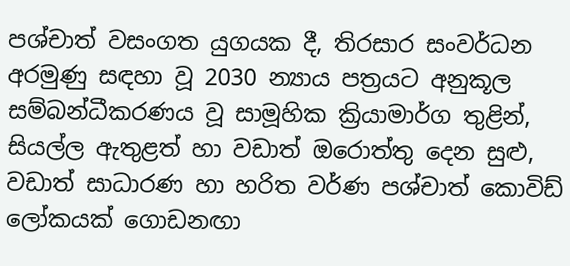පශ්චාත් වසංගත යුගයක දී, තිරසාර සංවර්ධන අරමුණු සඳහා වූ 2030 න්‍යාය පත්‍රයට අනුකූල සම්බන්ධීකරණය වූ සාමූහික ක්‍රියාමාර්ග තුළින්, සියල්ල ඇතුළත් හා වඩාත් ඔරොත්තු දෙන සුළු, වඩාත් සාධාරණ හා හරිත වර්ණ පශ්චාත් කොවිඩ් ලෝකයක් ගොඩනඟා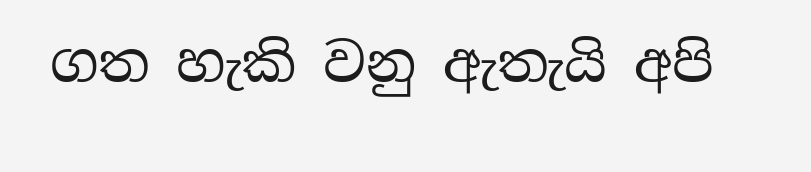ගත හැකි වනු ඇතැයි අපි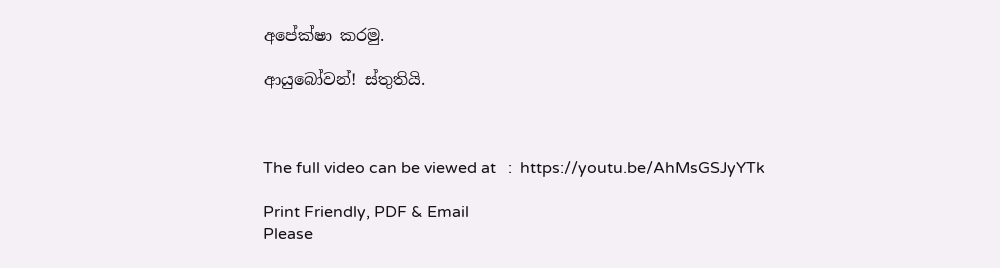අපේක්ෂා කරමු.

ආයුබෝවන්! ස්තුතියි.



The full video can be viewed at   :  https://youtu.be/AhMsGSJyYTk

Print Friendly, PDF & Email
Please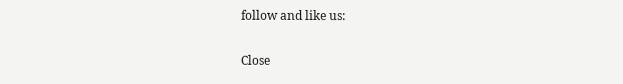follow and like us:

Close